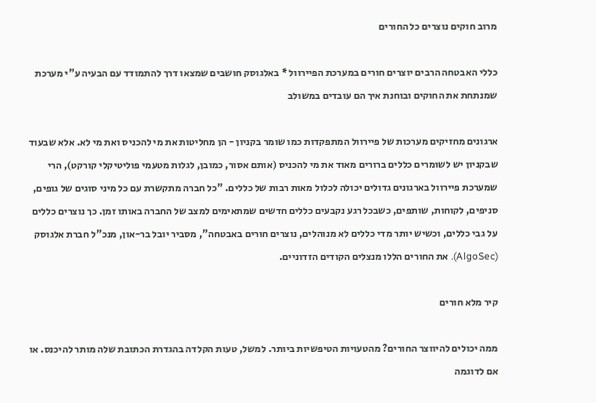מרוב חוקים נוצרים כל החורים

כללי האבטחה הרבים יוצרים חורים במערכת הפיירוול * באלגוסק חושבים שמצאו דרך להתמודד עם הבעיה ע"י מערכת שמנתחת את החוקים ובוחנת איך הם עובדים במשולב

ארגונים מחזיקים מערכות של פיירוול המתפקדות כמו שומר בקניון - הן מחליטות את מי להכניס ואת מי לא. אלא שבעוד שבקניון יש לשומרים כללים ברורים מאוד את מי להכניס (אותם אסור, כמובן, לגלות מטעמי פוליטיקלי קורקט), הרי שמערכת פיירוול בארגונים גדולים יכולה לכלול מאות רבות של כללים. "כל חברה מתקשרת עם כל מיני סוגים של גופים, סניפים, לקוחות, שותפים, כשבכל רגע נקבעים כללים חדשים שמתאימים למצב של החברה באותו זמן. כך נוצרים כללים על גבי כללים, וכשיש יותר מדי כללים לא מנוהלים, נוצרים חורים באבטחה", מסביר יובל בר-און, מנכ"ל חברת אלגוסק (AlgoSec). את החורים הללו מנצלים הקודים הזדוניים.

קיר מלא חורים

ממה יכולים להיווצר החורים? מהטעויות הטיפשיות ביותר. למשל, טעות הקלדה בהגדרת הכתובת שלה מותר להיכנס. או אם לדוגמה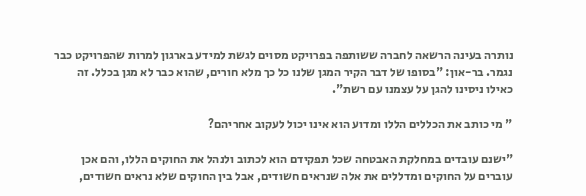נותרה בעינה הרשאה לחברה ששותפה בפרויקט מסוים לגשת למידע בארגון למרות שהפרויקט כבר נגמר. בר-און: "בסופו של דבר הקיר המגן שלנו כל כך מלא חורים, שהוא כבר לא מגן בכלל. זה כאילו ניסינו להגן על עצמנו עם רשת".

" מי כותב את הכללים הללו ומדוע הוא אינו יכול לעקוב אחריהם?

"ישנם עובדים במחלקת האבטחה שכל תפקידם הוא לכתוב ולנהל את החוקים הללו, והם אכן עוברים על החוקים ומדללים את אלה שנראים חשודים, אבל בין החוקים שלא נראים חשודים,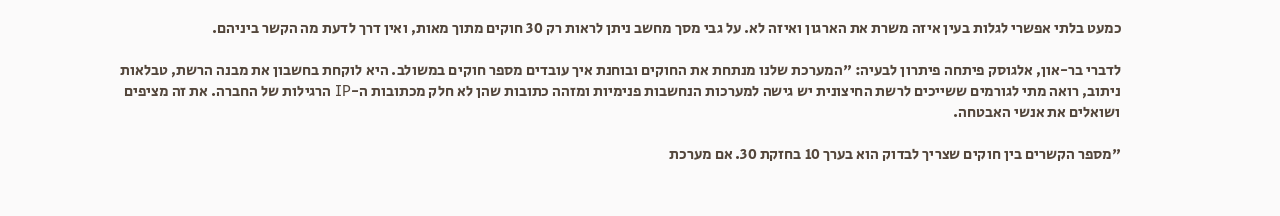כמעט בלתי אפשרי לגלות בעין איזה משרת את הארגון ואיזה לא. על גבי מסך מחשב ניתן לראות רק 30 חוקים מתוך מאות, ואין דרך לדעת מה הקשר ביניהם.

לדברי בר-און, אלגוסק פיתחה פיתרון לבעיה: "המערכת שלנו מנתחת את החוקים ובוחנת איך עובדים מספר חוקים במשולב. היא לוקחת בחשבון את מבנה הרשת, טבלאות ניתוב, רואה מתי לגורמים ששייכים לרשת החיצונית יש גישה למערכות הנחשבות פנימיות ומזהה כתובות שהן לא חלק מכתובות ה-IP הרגילות של החברה. את זה מציפים ושואלים את אנשי האבטחה.

"מספר הקשרים בין חוקים שצריך לבדוק הוא בערך 10 בחזקת 30. אם מערכת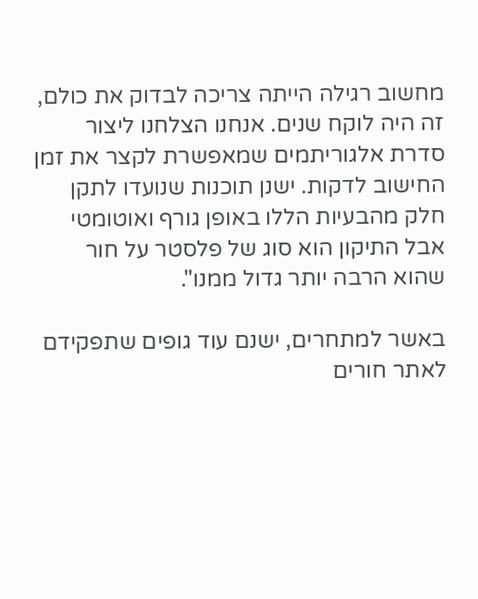מחשוב רגילה הייתה צריכה לבדוק את כולם, זה היה לוקח שנים. אנחנו הצלחנו ליצור סדרת אלגוריתמים שמאפשרת לקצר את זמן החישוב לדקות. ישנן תוכנות שנועדו לתקן חלק מהבעיות הללו באופן גורף ואוטומטי אבל התיקון הוא סוג של פלסטר על חור שהוא הרבה יותר גדול ממנו".

באשר למתחרים, ישנם עוד גופים שתפקידם לאתר חורים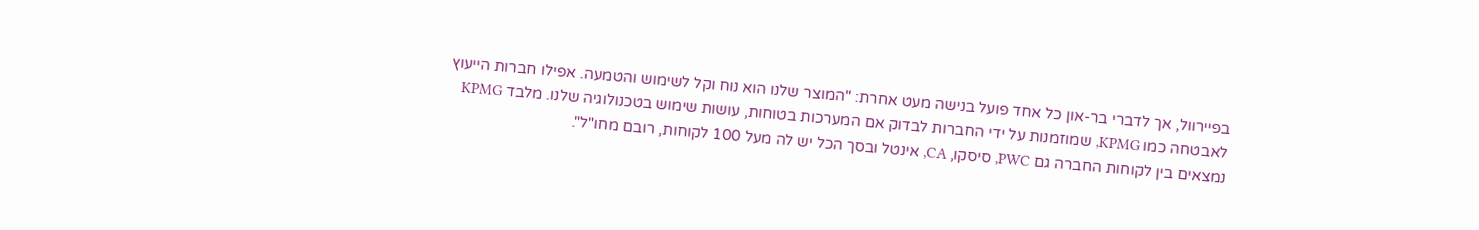בפיירוול, אך לדברי בר-און כל אחד פועל בנישה מעט אחרת: "המוצר שלנו הוא נוח וקל לשימוש והטמעה. אפילו חברות הייעוץ לאבטחה כמו KPMG, שמוזמנות על ידי החברות לבדוק אם המערכות בטוחות, עושות שימוש בטכנולוגיה שלנו. מלבד KPMG נמצאים בין לקוחות החברה גם PWC, סיסקו, CA, אינטל ובסך הכל יש לה מעל 100 לקוחות, רובם מחו"ל".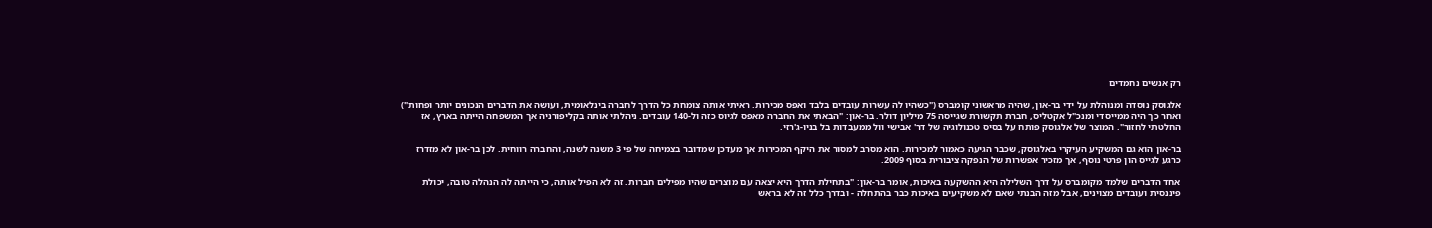רק אנשים נחמדים

אלגוסק נוסדה ומנוהלת על ידי בר-און, שהיה מראשוני קומברס ("כשהיו לה עשרות עובדים בלבד ואפס מכירות. ראיתי אותה צומחת כל הדרך לחברה בינלאומית, ועושה את הדברים הנכונים יותר ופחות") ואחר כך היה ממייסדי ומנכ"ל אקטליס, חברת תקשורת שגייסה 75 מיליון דולר. בר-און: "הבאתי את החברה מאפס לגיוס כזה ול-140 עובדים. ניהלתי אותה בקליפורניה אך המשפחה הייתה בארץ, אז החלטתי לחזור". המוצר של אלגוסק פותח על בסיס טכנולוגיה של דר' אבישי וול ממעבדות בל בניו-ג'רזי.

בר-און הוא גם המשקיע העיקרי באלגוסק, שכבר הגיעה כאמור למכירות. הוא מסרב למסור את היקף המכירות אך מעדכן שמדובר בצמיחה של פי 3 משנה לשנה, והחברה רווחית. לכן בר-און לא מזדרז כרגע לגייס הון פרטי נוסף, אך מזכיר אפשרות של הנפקה ציבורית בסוף 2009.

אחד הדברים שלמד מקומברס על דרך השלילה היא ההשקעה באיכות, אומר בר-און: "בתחילת הדרך היא יצאה עם מוצרים שהיו מפילים חברות. זה לא הפיל אותה, כי הייתה לה הנהלה טובה, יכולת פיננסית ועובדים מצוינים, אבל מזה הבנתי שאם לא משקיעים באיכות כבר בהתחלה - ובדרך כלל זה לא בראש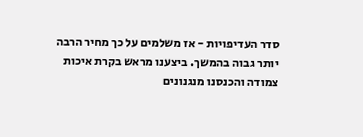סדר העדיפויות - אז משלמים על כך מחיר הרבה יותר גבוה בהמשך. ביצענו מראש בקרת איכות צמודה והכנסנו מנגנונים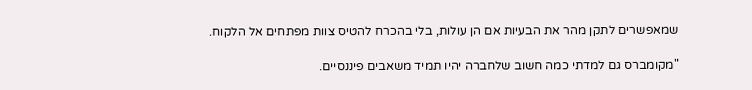שמאפשרים לתקן מהר את הבעיות אם הן עולות, בלי בהכרח להטיס צוות מפתחים אל הלקוח.

"מקומברס גם למדתי כמה חשוב שלחברה יהיו תמיד משאבים פיננסיים.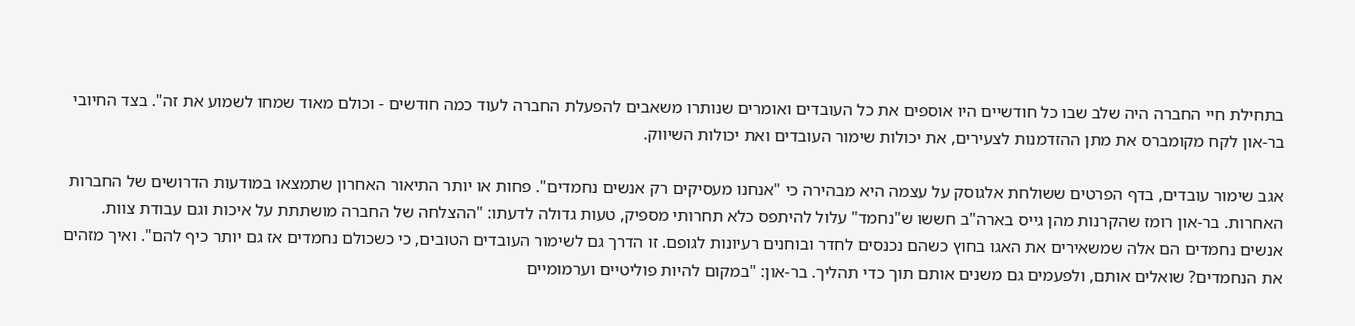בתחילת חיי החברה היה שלב שבו כל חודשיים היו אוספים את כל העובדים ואומרים שנותרו משאבים להפעלת החברה לעוד כמה חודשים - וכולם מאוד שמחו לשמוע את זה". בצד החיובי בר-און לקח מקומברס את מתן ההזדמנות לצעירים, את יכולות שימור העובדים ואת יכולות השיווק.

אגב שימור עובדים, בדף הפרטים ששולחת אלגוסק על עצמה היא מבהירה כי "אנחנו מעסיקים רק אנשים נחמדים". פחות או יותר התיאור האחרון שתמצאו במודעות הדרושים של החברות האחרות. בר-און רומז שהקרנות מהן גייס בארה"ב חששו ש"נחמד" עלול להיתפס כלא תחרותי מספיק, טעות גדולה לדעתו: "ההצלחה של החברה מושתתת על איכות וגם עבודת צוות. אנשים נחמדים הם אלה שמשאירים את האגו בחוץ כשהם נכנסים לחדר ובוחנים רעיונות לגופם. זו הדרך גם לשימור העובדים הטובים, כי כשכולם נחמדים אז גם יותר כיף להם". ואיך מזהים את הנחמדים? שואלים אותם, ולפעמים גם משנים אותם תוך כדי תהליך. בר-און: "במקום להיות פוליטיים וערמומיים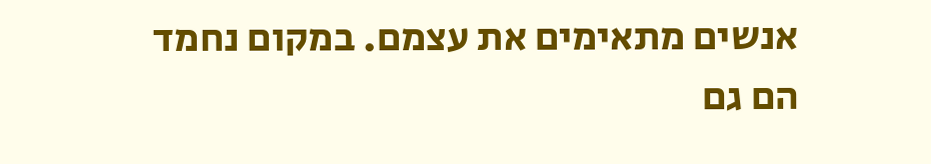אנשים מתאימים את עצמם. במקום נחמד הם גם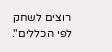רוצים לשחק לפי הכללים".